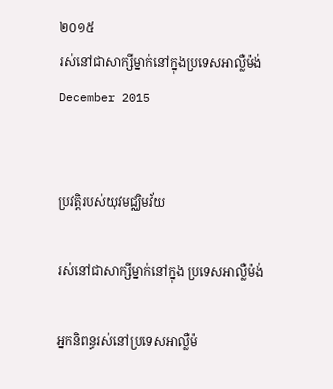២០១៥
រស់នៅជាសាក្សីម្នាក់នៅក្នុងប្រទេសអាល្លឺម៉ង់
December 2015


ប្រវត្តិរបស់យុវមជ្ឈិមវ័យ

រស់នៅជាសាក្សីម្នាក់នៅក្នុង ប្រទេសអាល្លឺម៉ង់

អ្នកនិពន្ធរស់នៅប្រទេសអាល្លឺម៉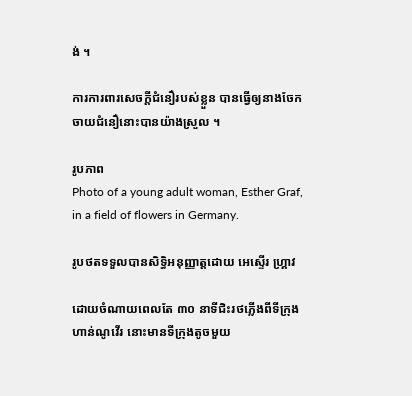ង់ ។

ការការពារសេចក្តីជំនឿរបស់ខ្លួន បានធ្វើឲ្យនាងចែកចាយជំនឿនោះបានយ៉ាងស្រួល ។

រូបភាព
Photo of a young adult woman, Esther Graf, in a field of flowers in Germany.

រូបថតទទួលបានសិទ្ធិអនុញ្ញាត្តដោយ អេស្ទើរ ហ្គ្រាវ

ដោយចំណាយពេលតែ ៣០ នាទីជិះរថភ្លើងពីទីក្រុង ហាន់ណូវើរ នោះមានទីក្រុងតូចមួយ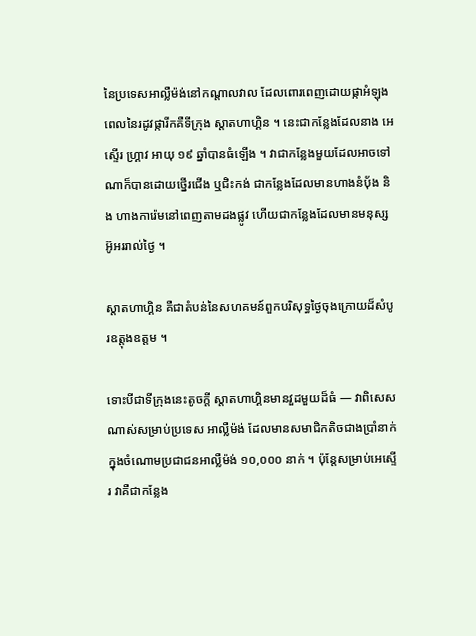នៃប្រទេសអាល្លឺម៉ង់នៅកណ្ដាលវាល ដែលពោរពេញដោយផ្កាអំឡុងពេលនៃរដូវផ្ការីកគឺទីក្រុង ស្តាតហាហ្គិន ។ នេះជាកន្លែងដែលនាង អេស្ទើរ ហ្គ្រាវ អាយុ ១៩ ឆ្នាំបានធំឡើង ។ វាជាកន្លែងមួយដែលអាចទៅណាក៏បានដោយថ្នើរជើង ឬជិះកង់ ជាកន្លែងដែលមានហាងនំបុ័ង និង ហាងការ៉េមនៅពេញតាមដងផ្លូវ ហើយជាកន្លែងដែលមានមនុស្សអ៊ូអររាល់ថ្ងៃ ។

ស្តាតហាហ្គិន គឺជាតំបន់នៃសហគមន៍ពួកបរិសុទ្ធថ្ងៃចុងក្រោយដ៏សំបូរឧត្តុងឧត្តម ។

ទោះបីជាទីក្រុងនេះតូចក្តី ស្តាតហាហ្គិនមានវួដមួយដ៏ធំ — វាពិសេសណាស់សម្រាប់ប្រទេស អាល្លឺម៉ង់ ដែលមានសមាជិកតិចជាងប្រាំនាក់ក្នុងចំណោមប្រជាជនអាល្លឺម៉ង់ ១០,០០០ នាក់ ។ ប៉ុន្តែសម្រាប់អេស្ទើរ វាគឺជាកន្លែង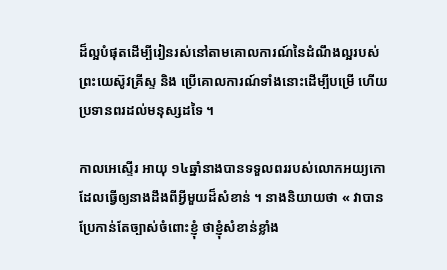ដ៏ល្អបំផុតដើម្បីរៀនរស់នៅតាមគោលការណ៍នៃដំណឹងល្អរបស់ព្រះយេស៊ូវគ្រីស្ទ និង ប្រើគោលការណ៍ទាំងនោះដើម្បីបម្រើ ហើយប្រទានពរដល់មនុស្សដទៃ ។

កាលអេស្ទើរ អាយុ ១៤ឆ្នាំនាងបានទទួលពររបស់លោកអយ្យកោ ដែលធ្វើឲ្យនាងដឹងពីអ្វីមួយដ៏សំខាន់ ។ នាងនិយាយថា « វាបានប្រែកាន់តែច្បាស់ចំពោះខ្ញុំ ថាខ្ញុំសំខាន់ខ្លាំង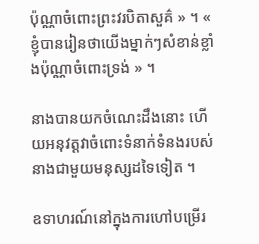ប៉ុណ្ណាចំពោះព្រះវរបិតាសួគ៌ » ។ « ខ្ញុំបានរៀនថាយើងម្នាក់ៗសំខាន់ខ្លាំងប៉ុណ្ណាចំពោះទ្រង់ » ។

នាងបានយកចំណេះដឹងនោះ ហើយអនុវត្តវាចំពោះទំនាក់ទំនងរបស់នាងជាមួយមនុស្សដទៃទៀត ។

ឧទាហរណ៍នៅក្នុងការហៅបម្រើរ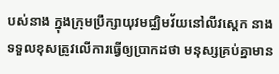បស់នាង ក្នុងក្រុមប្រឹក្សាយុវមជ្ឈិមវ័យនៅលីវស្តេក នាងទទួលខុសត្រូវលើការធ្វើឲ្យប្រាកដថា មនុស្សគ្រប់គ្នាមាន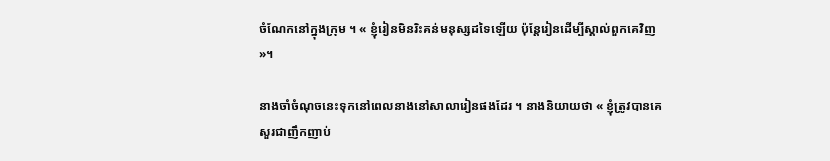ចំណែកនៅក្នុងក្រុម ។ « ខ្ញុំរៀនមិនរិះគន់មនុស្សដទៃឡើយ ប៉ុន្តែរៀនដើម្បីស្គាល់ពួកគេវិញ »។

នាងចាំចំណុចនេះទុកនៅពេលនាងនៅសាលារៀនផងដែរ ។ នាងនិយាយថា « ខ្ញុំត្រូវបានគេសួរជាញឹកញាប់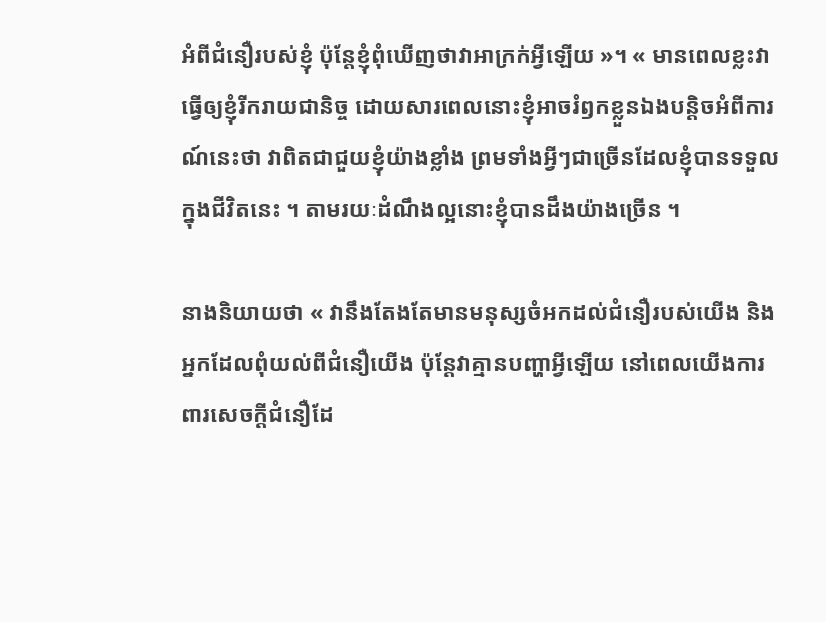អំពីជំនឿរបស់ខ្ញុំ ប៉ុន្តែខ្ញុំពុំឃើញថាវាអាក្រក់អ្វីឡើយ »។ « មានពេលខ្លះវាធ្វើឲ្យខ្ញុំរីករាយជានិច្ច ដោយសារពេលនោះខ្ញុំអាចរំឭកខ្លួនឯងបន្តិចអំពីការណ៍នេះថា វាពិតជាជួយខ្ញុំយ៉ាងខ្លាំង ព្រមទាំងអ្វីៗជាច្រើនដែលខ្ញុំបានទទួលក្នុងជីវិតនេះ ។ តាមរយៈដំណឹងល្អនោះខ្ញុំបានដឹងយ៉ាងច្រើន ។

នាងនិយាយថា « វានឹងតែងតែមានមនុស្សចំអកដល់ជំនឿរបស់យើង និងអ្នកដែលពុំយល់ពីជំនឿយើង ប៉ុន្តែវាគ្មានបញ្ហាអ្វីឡើយ នៅពេលយើងការពារសេចក្តីជំនឿដែ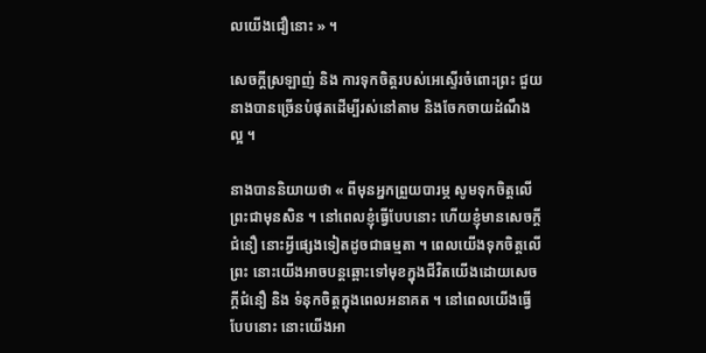លយើងជឿនោះ » ។

សេចក្តីស្រឡាញ់ និង ការទុកចិត្តរបស់អេស្ទើរចំពោះព្រះ ជួយនាងបានច្រើនបំផុតដើម្បីរស់នៅតាម និងចែកចាយដំណឹងល្អ ។

នាងបាននិយាយថា « ពីមុនអ្នកព្រួយបារម្ភ សូមទុកចិត្តលើព្រះជាមុនសិន ។ នៅពេលខ្ញុំធ្វើបែបនោះ ហើយខ្ញុំមានសេចក្តីជំនឿ នោះអ្វីផ្សេងទៀតដូចជាធម្មតា ។ ពេលយើងទុកចិត្តលើព្រះ នោះយើងអាចបន្តឆ្ពោះទៅមុខក្នុងជីវិតយើងដោយសេចក្តីជំនឿ និង ទំនុកចិត្តក្នុងពេលអនាគត ។ នៅពេលយើងធ្វើបែបនោះ នោះយើងអា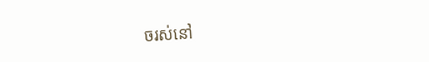ចរស់នៅ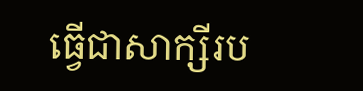ធ្វើជាសាក្សីរប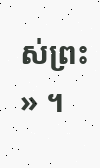ស់ព្រះ » ។